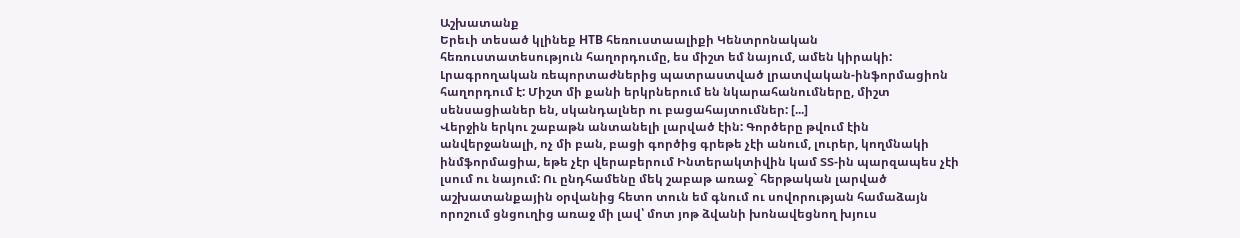Աշխատանք
Երեւի տեսած կլինեք НТВ հեռուստաալիքի Կենտրոնական հեռուստատեսություն հաղորդումը, ես միշտ եմ նայում, ամեն կիրակի: Լրագրողական ռեպորտաժներից պատրաստված լրատվական-ինֆորմացիոն հաղորդում է: Միշտ մի քանի երկրներում են նկարահանումները, միշտ սենսացիաներ են, սկանդալներ ու բացահայտումներ: [...]
Վերջին երկու շաբաթն անտանելի լարված էին: Գործերը թվում էին անվերջանալի, ոչ մի բան, բացի գործից գրեթե չէի անում, լուրեր, կողմնակի ինմֆորմացիա, եթե չէր վերաբերում Ինտերակտիվին կամ ՏՏ-ին պարզապես չէի լսում ու նայում: Ու ընդհամենը մեկ շաբաթ առաջ` հերթական լարված աշխատանքային օրվանից հետո տուն եմ գնում ու սովորության համաձայն որոշում ցնցուղից առաջ մի լավ՝ մոտ յոթ ձվանի խոնավեցնող խյուս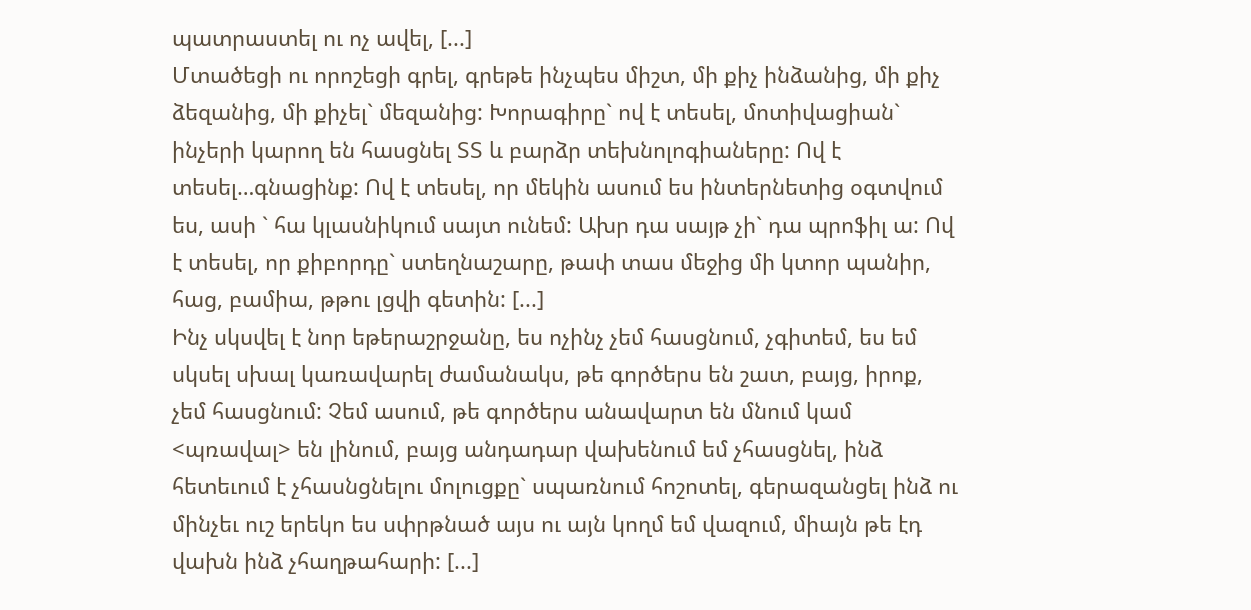պատրաստել ու ոչ ավել, [...]
Մտածեցի ու որոշեցի գրել, գրեթե ինչպես միշտ, մի քիչ ինձանից, մի քիչ ձեզանից, մի քիչել` մեզանից: Խորագիրը` ով է տեսել, մոտիվացիան` ինչերի կարող են հասցնել ՏՏ և բարձր տեխնոլոգիաները: Ով է տեսել…գնացինք: Ով է տեսել, որ մեկին ասում ես ինտերնետից օգտվում ես, ասի ` հա կլասնիկում սայտ ունեմ: Ախր դա սայթ չի` դա պրոֆիլ ա: Ով է տեսել, որ քիբորդը` ստեղնաշարը, թափ տաս մեջից մի կտոր պանիր, հաց, բամիա, թթու լցվի գետին: [...]
Ինչ սկսվել է նոր եթերաշրջանը, ես ոչինչ չեմ հասցնում, չգիտեմ, ես եմ սկսել սխալ կառավարել ժամանակս, թե գործերս են շատ, բայց, իրոք, չեմ հասցնում: Չեմ ասում, թե գործերս անավարտ են մնում կամ <պռավալ> են լինում, բայց անդադար վախենում եմ չհասցնել, ինձ հետեւում է չհասնցնելու մոլուցքը` սպառնում հոշոտել, գերազանցել ինձ ու մինչեւ ուշ երեկո ես սփրթնած այս ու այն կողմ եմ վազում, միայն թե էդ վախն ինձ չհաղթահարի: [...]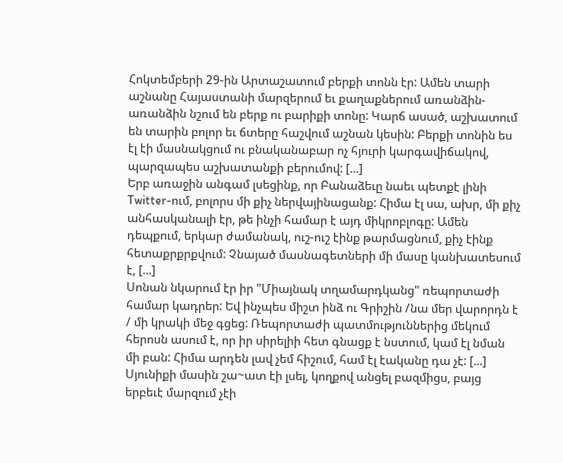Հոկտեմբերի 29-ին Արտաշատում բերքի տոնն էր: Ամեն տարի աշնանը Հայաստանի մարզերում եւ քաղաքներում առանձին-առանձին նշում են բերք ու բարիքի տոնը: Կարճ ասած, աշխատում են տարին բոլոր եւ ճտերը հաշվում աշնան կեսին: Բերքի տոնին ես էլ էի մասնակցում ու բնականաբար ոչ հյուրի կարգավիճակով, պարզապես աշխատանքի բերումով: [...]
Երբ առաջին անգամ լսեցինք, որ Բանաձեւը նաեւ պետքէ լինի Twitter-ում, բոլորս մի քիչ ներվայինացանք: Հիմա էլ սա, ախր, մի քիչ անհասկանալի էր, թե ինչի համար է այդ միկրոբլոգը: Ամեն դեպքում, երկար ժամանակ, ուշ-ուշ էինք թարմացնում, քիչ էինք հետաքրքրքվում: Չնայած մասնագետների մի մասը կանխատեսում է, [...]
Սոնան նկարում էր իր "Միայնակ տղամարդկանց" ռեպորտաժի համար կադրեր: Եվ ինչպես միշտ ինձ ու Գրիշին /նա մեր վարորդն է / մի կրակի մեջ գցեց: Ռեպորտաժի պատմություններից մեկում հերոսն ասում է, որ իր սիրելիի հետ գնացք է նստում, կամ էլ նման մի բան: Հիմա արդեն լավ չեմ հիշում, համ էլ էականը դա չէ: [...]
Սյունիքի մասին շա~ատ էի լսել, կողքով անցել բազմիցս, բայց երբեւէ մարզում չէի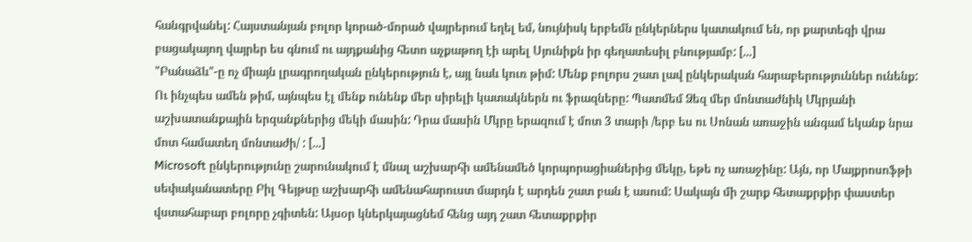հանգրվանել: Հայստանյան բոլոր կորած-մորած վայրերում եղել եմ, նույնիսկ երբեմն ընկերներս կատակում են, որ քարտեզի վրա բացակայող վայրեր ես գնում ու այդքանից հետո աչքաթող էի արել Սյունիքն իր գեղատեսիլ բնությամբ: [...]
"Բանաձև"-ը ոչ միայն լրագրողական ընկերություն է, այլ նաև կուռ թիմ: Մենք բոլորս շատ լավ ընկերական հարաբերություններ ունենք: Ու ինչպես ամեն թիմ, այնպես էլ մենք ունենք մեր սիրելի կատակներն ու ֆրազները: Պատմեմ Ձեզ մեր մոնտաժնիկ Մկրյանի աշխատանքային երզանքներից մեկի մասին: Դրա մասին Մկրը երազում է մոտ 3 տարի /երբ ես ու Սոնան առաջին անգամ եկանք նրա մոտ համատեղ մոնտաժի/ : [...]
Microsoft ընկերությունը շարունակում է մնալ աշխարհի ամենամեծ կորպորացիաներից մեկը, եթե ոչ առաջինը: Այն, որ Մայքրոսոֆթի սեփականատերը Բիլ Գեյթսը աշխարհի ամենահարուստ մարդն է արդեն շատ բան է ասում: Սակայն մի շարք հետաքրքիր փաստեր վստահաբար բոլորը չգիտեն: Այսօր կներկայացնեմ հենց այդ շատ հետաքրքիր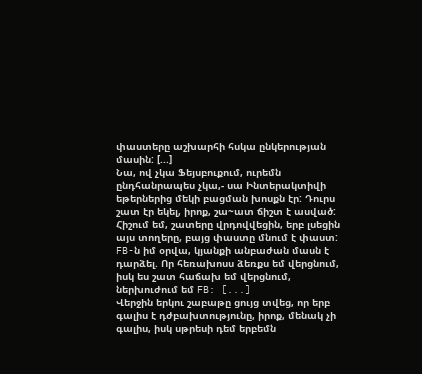փաստերը աշխարհի հսկա ընկերության մասին: [...]
Նա, ով չկա Ֆեյսբուքում, ուրեմն ընդհանրապես չկա,- սա Ինտերակտիվի եթերներից մեկի բացման խոսքն էր: Դուրս շատ էր եկել, իրոք, շա~ատ ճիշտ է ասված: Հիշում եմ, շատերը վրդովվեցին, երբ լսեցին այս տողերը, բայց փաստը մնում է փաստ: FB-ն իմ օրվա, կյանքի անբաժան մասն է դարձել. Որ հեռախոսս ձեռքս եմ վերցնում, իսկ ես շատ հաճախ եմ վերցնում, ներխուժում եմ FB: [...]
Վերջին երկու շաբաթը ցույց տվեց, որ երբ գալիս է դժբախտությունը, իրոք, մենակ չի գալիս, իսկ սթրեսի դեմ երբեմն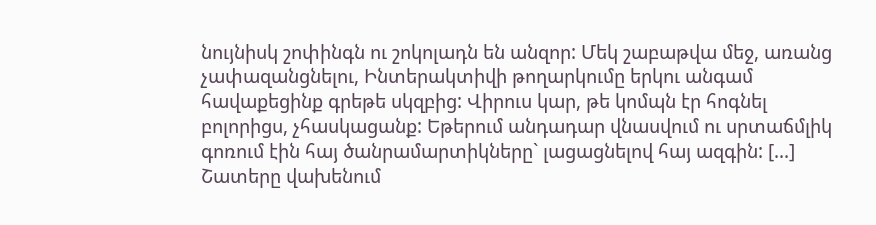նույնիսկ շոփինգն ու շոկոլադն են անզոր: Մեկ շաբաթվա մեջ, առանց չափազանցնելու, Ինտերակտիվի թողարկումը երկու անգամ հավաքեցինք գրեթե սկզբից: Վիրուս կար, թե կոմպն էր հոգնել բոլորիցս, չհասկացանք: Եթերում անդադար վնասվում ու սրտաճմլիկ գոռում էին հայ ծանրամարտիկները` լացացնելով հայ ազգին: [...]
Շատերը վախենում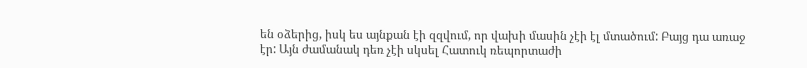են օձերից, իսկ ես այնքան էի զզվում, որ վախի մասին չէի էլ մտածում: Բայց դա առաջ էր: Այն ժամանակ դեռ չէի սկսել Հատուկ ռեպորտաժի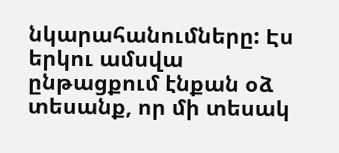նկարահանումները: Էս երկու ամսվա ընթացքում էնքան օձ տեսանք, որ մի տեսակ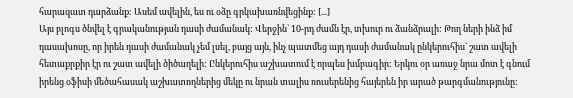հարազատ դարձանք: Ասեմ ավելին, ես ու օձը գրկախառնվեցինք: [...]
Այս բլոգս ծնվել է գրականության դասի ժամանակ: Վերջին` 10-րդ ժամն էր, տխուր ու ձանձրալի: Թող ների ինձ իմ դասախոսը, որ իրեն դասի ժամանակ չեմ լսել, բայց այն, ինչ պատմեց այդ դասի ժամանակ ընկերուհիս` շատ ավելի հետաքրքիր էր ու շատ ավելի ծիծաղելի: Ընկերուհիս աշխատում է որպես խմբագիր: Երկու օր առաջ նրա մոտ է գնում իրենց օֆիսի մեծահասակ աշխատողներից մեկը ու նրան տալիս ռուսերենից հայերեն իր արած թարգմանությունը: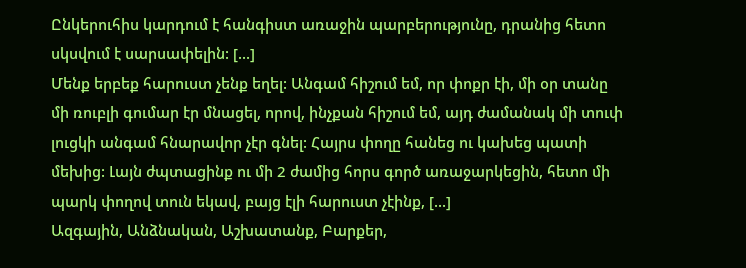Ընկերուհիս կարդում է հանգիստ առաջին պարբերությունը, դրանից հետո սկսվում է սարսափելին: [...]
Մենք երբեք հարուստ չենք եղել: Անգամ հիշում եմ, որ փոքր էի, մի օր տանը մի ռուբլի գումար էր մնացել, որով, ինչքան հիշում եմ, այդ ժամանակ մի տուփ լուցկի անգամ հնարավոր չէր գնել: Հայրս փողը հանեց ու կախեց պատի մեխից: Լայն ժպտացինք ու մի 2 ժամից հորս գործ առաջարկեցին, հետո մի պարկ փողով տուն եկավ, բայց էլի հարուստ չէինք, [...]
Ազգային, Անձնական, Աշխատանք, Բարքեր,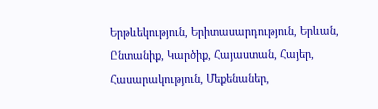Երթևեկություն, Երիտասարդություն, Երևան, Ընտանիք, Կարծիք, Հայաստան, Հայեր, Հասարակություն, Մեքենաներ,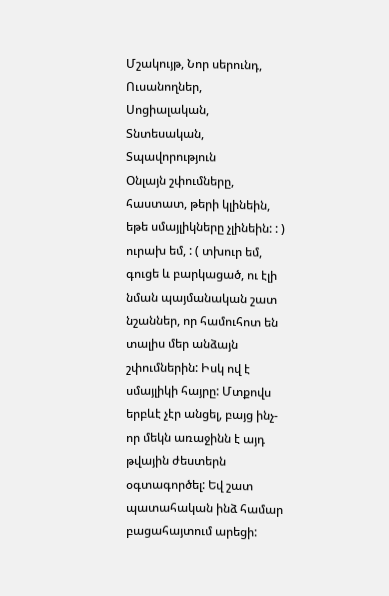Մշակույթ, Նոր սերունդ, Ուսանողներ, Սոցիալական, Տնտեսական, Տպավորություն
Օնլայն շփումները, հաստատ, թերի կլինեին, եթե սմայլիկները չլինեին: : ) ուրախ եմ, : ( տխուր եմ, գուցե և բարկացած, ու էլի նման պայմանական շատ նշաններ, որ համուհոտ են տալիս մեր անձայն շփումներին: Իսկ ով է սմայլիկի հայրը: Մտքովս երբևէ չէր անցել, բայց ինչ-որ մեկն առաջինն է այդ թվային ժեստերն օգտագործել: Եվ շատ պատահական ինձ համար բացահայտում արեցի: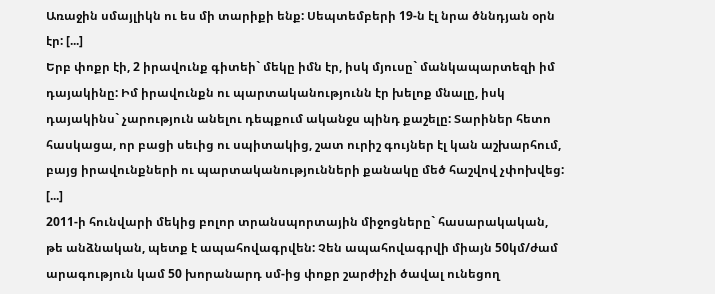Առաջին սմայլիկն ու ես մի տարիքի ենք: Սեպտեմբերի 19-ն էլ նրա ծննդյան օրն էր: [...]
Երբ փոքր էի, 2 իրավունք գիտեի` մեկը իմն էր, իսկ մյուսը` մանկապարտեզի իմ դայակինը: Իմ իրավունքն ու պարտականությունն էր խելոք մնալը, իսկ դայակինս` չարություն անելու դեպքում ականջս պինդ քաշելը: Տարիներ հետո հասկացա, որ բացի սեւից ու սպիտակից, շատ ուրիշ գույներ էլ կան աշխարհում, բայց իրավունքների ու պարտականությունների քանակը մեծ հաշվով չփոխվեց: [...]
2011-ի հունվարի մեկից բոլոր տրանսպորտային միջոցները` հասարակական, թե անձնական, պետք է ապահովագրվեն: Չեն ապահովագրվի միայն 50կմ/ժամ արագություն կամ 50 խորանարդ սմ-ից փոքր շարժիչի ծավալ ունեցող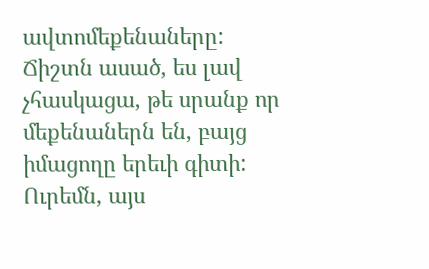ավտոմեքենաները: Ճիշտն ասած, ես լավ չհասկացա, թե սրանք որ մեքենաներն են, բայց իմացողը երեւի գիտի: Ուրեմն, այս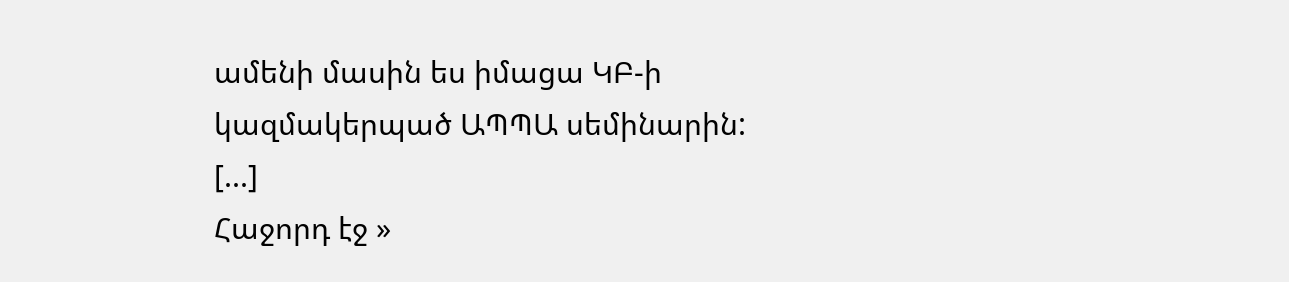ամենի մասին ես իմացա ԿԲ-ի կազմակերպած ԱՊՊԱ սեմինարին: [...]
Հաջորդ էջ »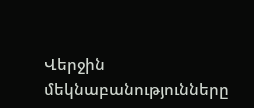Վերջին մեկնաբանությունները